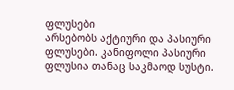ფლუსები
არსებობს აქტიური და პასიური ფლუსები. კანიფოლი პასიური ფლუსია თანაც საკმაოდ სუსტი.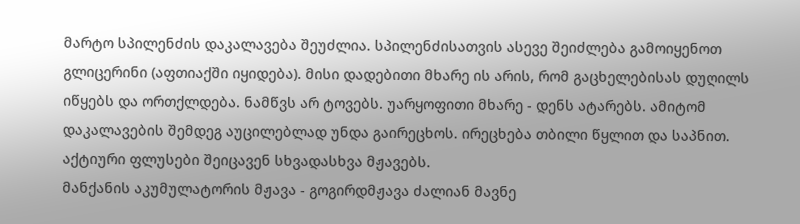მარტო სპილენძის დაკალავება შეუძლია. სპილენძისათვის ასევე შეიძლება გამოიყენოთ გლიცერინი (აფთიაქში იყიდება). მისი დადებითი მხარე ის არის, რომ გაცხელებისას დუღილს იწყებს და ორთქლდება. ნამწვს არ ტოვებს. უარყოფითი მხარე - დენს ატარებს. ამიტომ დაკალავების შემდეგ აუცილებლად უნდა გაირეცხოს. ირეცხება თბილი წყლით და საპნით.
აქტიური ფლუსები შეიცავენ სხვადასხვა მჟავებს.
მანქანის აკუმულატორის მჟავა - გოგირდმჟავა ძალიან მავნე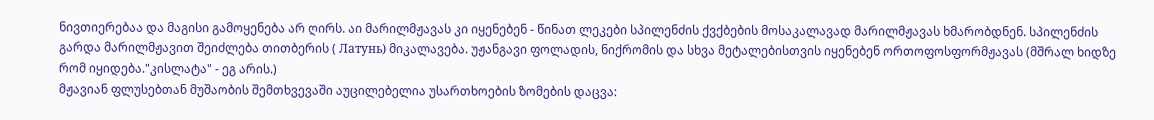ნივთიერებაა და მაგისი გამოყენება არ ღირს. აი მარილმჟავას კი იყენებენ - წინათ ლეკები სპილენძის ქვქბების მოსაკალავად მარილმჟავას ხმარობდნენ. სპილენძის გარდა მარილმჟავით შეიძლება თითბერის ( Латунь) მიკალავება. უჟანგავი ფოლადის, ნიქრომის და სხვა მეტალებისთვის იყენებენ ორთოფოსფორმჟავას (მშრალ ხიდზე რომ იყიდება."კისლატა" - ეგ არის.)
მჟავიან ფლუსებთან მუშაობის შემთხვევაში აუცილებელია უსართხოების ზომების დაცვა: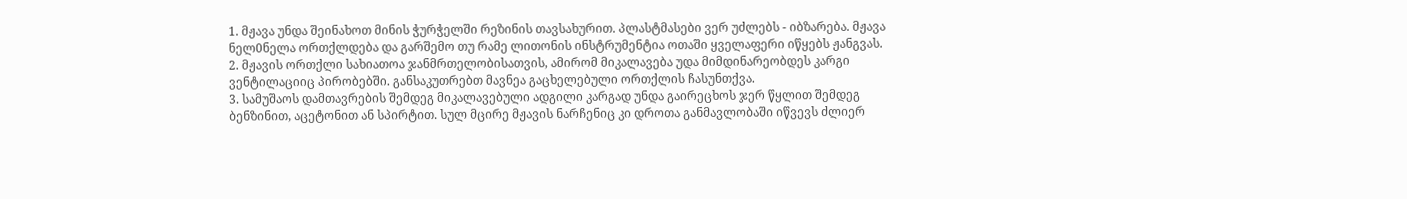1. მჟავა უნდა შეინახოთ მინის ჭურჭელში რეზინის თავსახურით. პლასტმასები ვერ უძლებს - იბზარება. მჟავა ნელ0ნელა ორთქლდება და გარშემო თუ რამე ლითონის ინსტრუმენტია ოთაში ყველაფერი იწყებს ჟანგვას.
2. მჟავის ორთქლი სახიათოა ჯანმრთელობისათვის, ამირომ მიკალავება უდა მიმდინარეობდეს კარგი ვენტილაციიც პირობებში. განსაკუთრებთ მავნეა გაცხელებული ორთქლის ჩასუნთქვა.
3. სამუშაოს დამთავრების შემდეგ მიკალავებული ადგილი კარგად უნდა გაირეცხოს ჯერ წყლით შემდეგ ბენზინით, აცეტონით ან სპირტით. სულ მცირე მჟავის ნარჩენიც კი დროთა განმავლობაში იწვევს ძლიერ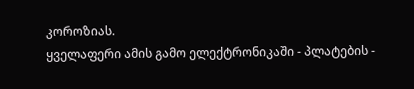კოროზიას.
ყველაფერი ამის გამო ელექტრონიკაში - პლატების -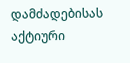დამძადებისას აქტიური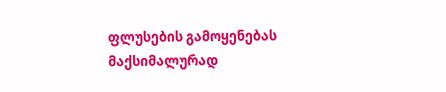ფლუსების გამოყენებას მაქსიმალურად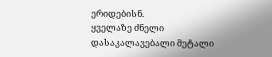ერიდებისნ.
ყველაზე ძნელი დასაკალავებალი მეტალი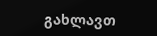გახლავთ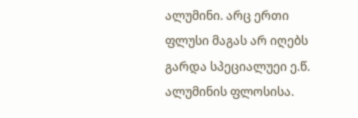ალუმინი. არც ერთი ფლუსი მაგას არ იღებს გარდა სპეციალუეი ე.წ. ალუმინის ფლოსისა.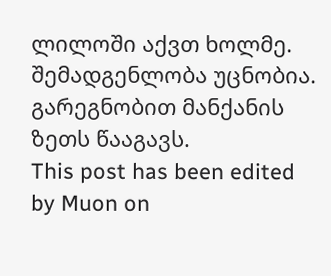ლილოში აქვთ ხოლმე. შემადგენლობა უცნობია. გარეგნობით მანქანის ზეთს წააგავს.
This post has been edited by Muon on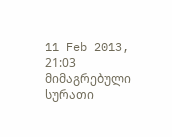11 Feb 2013, 21:03
მიმაგრებული სურათი